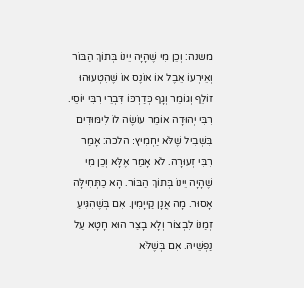משנה: וְכֵן מִי שֶׁהָיָה יֵינוֹ בְּתוֹךְ הַבּוֹר וְאֵירְעוֹ אֵבֶל אוֹ אוֹנֶס אוֹ שֶׁהִטְעוּהוּ זוֹלֵף וְגוֹמֵר וְגָף כְּדַרְכּוֹ דִּבְרֵי רִבִּי יוֹסֵי. רִבִּי יְהוּדָה אוֹמֵר עוֹשֶׂה לוֹ לִימּוּדִים בִּשְׁבִיל שֶׁלֹּא יַחְמִיץ׃ הלכה: אָמַר רִבִּי זְעוּרָה. לֹא אָמַר אֶלָּא וְכֵן מִי שֶׁהָיָה יֵינוֹ בְּתוֹךְ הַבּוֹר. הָא כַתְּחִילָּה אָסוּר. מָה אֲנָן קַייָמִין. אִם בְּשֶׁהִגִּיעַ זְמַנּוֹ לִבְצוֹר וְלָא בָצַר הוּא חָטָא עַל נַפְשֵׁיהּ. אִם בְּשֶׁלֹּא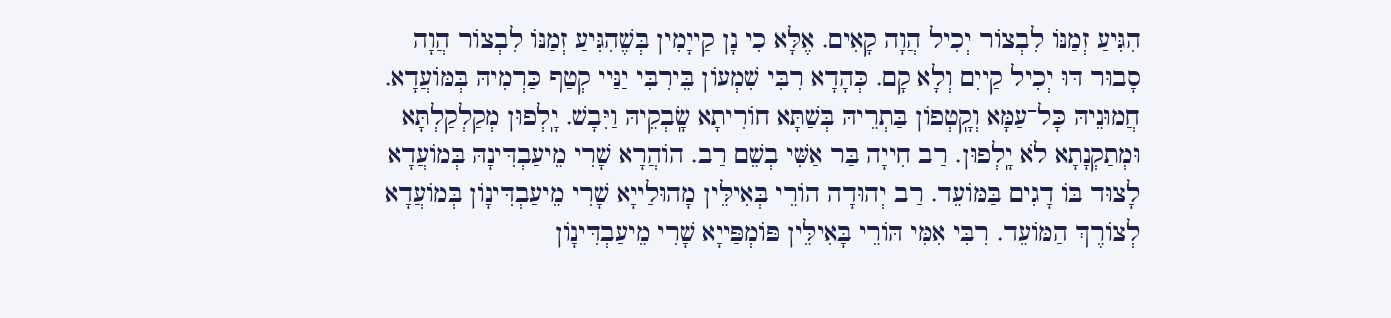הִגִּיעַ זְמַנּוֹ לִבְצוֹר יְכִיל הֲוָה קָאִים. אֶלָּא כִי נָן קַייָמִין בְּשֶׁהִגִּיעַ זְמַנּוֹ לִבְצוֹר הֲוָה סָבוּר דּוּ יְכִיל קַייִם וְלָא קָם. כְּהָדָא רִבִּי שִׁמְעוֹן בֵּירִבִּי יַנַּיי קְטַף כַּרְמִיהּ בְּמּוֹעֲדָא. חֲמוּנֵיהּ כָּל־עַמָּא וְקָֽטְפוֹן בַּתְרֵיהּ בְּשַׁתָּא חוֹרִיתָא שָֽׂבְקֵיהּ וַיִּבָשׁ. יָֽלְפוּן מְקַלְקַלְתָּא וּמְתַקְנָתָא לֹא יָֽלְפוּן. רַב חִייָה בַּר אַשִּׁי בְשֵׁם רַב. הוֹהֲרָא שָׁרִי מֵיעַבְדִּינָהּ בְּמוֹעֲדָא לָצוּד בּוֹ דָגִים בַּמּוֹעֵד. רַב יְהוּדָה הוֹרֵי בְּאִילֵּין מָהוּלַייָא שָׁרִי מֵיעַבְדִּינָוֹן בְּמוֹעֲדָא לְצוֹרֶךְ הַמּוֹעֵד. רִבִּי אִמִּי הּוֹרֵי בָּאִילֵּין פּוֹמְפַּייָא שָׁרִי מֵיעַבְדִּינָוֹן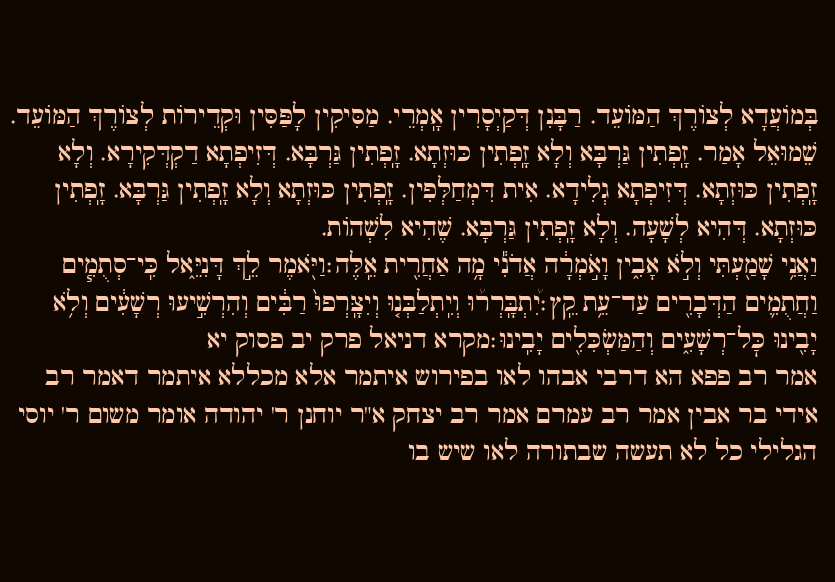בְּמוֹעֲדָא לְצוֹרֶךְ הַמּוֹעֵד. רַבָּנִן דְּקַיְסָרִין אָֽמְרֵי. מַסִּיקִין לָפַּסִּין וּקְדֵירוֹת לְצוֹרֶךְ הַמּוֹעֵד. שֵׁמוּאֵל אָמַר. זָֽפְתִין גַּרְבָּא וְלָא זָֽפְתִין כּוּזְתָא. זָֽפְתִין גַּרְבָּא. דְּזִיפְתָא דַקְדְּקִירָא. וְלָא זָֽפְתִין כּוּזְתָא. דְּזִיפְתָא גְלִידָא. אִית דִּמְחַלְּפִין. זָֽפְתִין כּוּזְתָא וְלָא זָֽפְתִין גַּרְבָּא. זָֽפְתִין כּוּזְתָא. דְּהִיא לְשָׁעָה. וְלָא זָֽפְתִין גַּרְבָּא. שֶׁהִיא לִשְׁהוֹת.
וַאֲנִ֥י שָׁמַ֖עְתִּי וְלֹ֣א אָבִ֑ין וָאֹ֣מְרָ֔ה אֲדֹנִ֕י מָ֥ה אַחֲרִ֖ית אֵֽלֶּה׃וַיֹּ֖אמֶר לֵ֣ךְ דָּנִיֵּ֑אל כִּֽי־סְתֻמִ֧ים וַחֲתֻמִ֛ים הַדְּבָרִ֖ים עַד־עֵ֥ת קֵֽץ׃יִ֠תְבָּֽרְר֠וּ וְיִֽתְלַבְּנ֤וּ וְיִצָּֽרְפוּ֙ רַבִּ֔ים וְהִרְשִׁ֣יעוּ רְשָׁעִ֔ים וְלֹ֥א יָבִ֖ינוּ כׇּל־רְשָׁעִ֑ים וְהַמַּשְׂכִּלִ֖ים יָבִֽינוּ׃מקרא דניאל פרק יב פסוק יא
אמר רב פפא הא דרבי אבהו לאו בפירוש איתמר אלא מכללא איתמר דאמר רב אידי בר אבין אמר רב עמרם אמר רב יצחק א"ר יוחנן ר' יהודה אומר משום ר' יוסי הגלילי כל לא תעשה שבתורה לאו שיש בו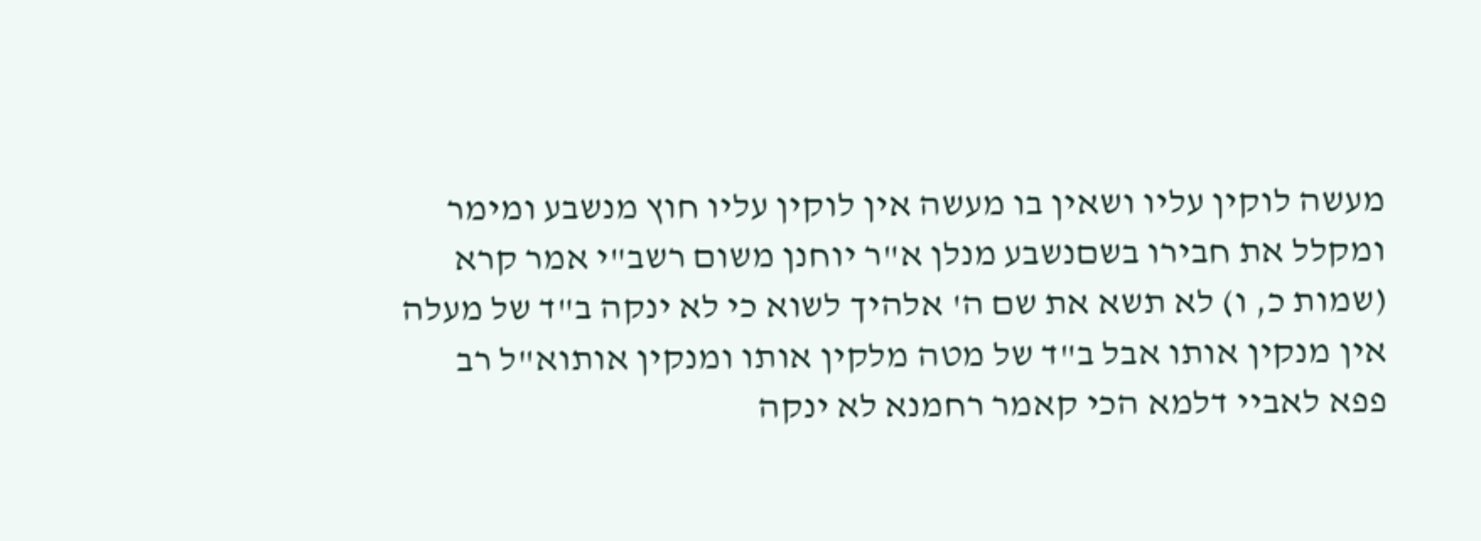מעשה לוקין עליו ושאין בו מעשה אין לוקין עליו חוץ מנשבע ומימר ומקלל את חבירו בשםנשבע מנלן א"ר יוחנן משום רשב"י אמר קרא (שמות כ, ו) לא תשא את שם ה' אלהיך לשוא כי לא ינקה ב"ד של מעלה אין מנקין אותו אבל ב"ד של מטה מלקין אותו ומנקין אותוא"ל רב פפא לאביי דלמא הכי קאמר רחמנא לא ינקה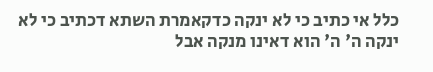כלל אי כתיב כי לא ינקה כדקאמרת השתא דכתיב כי לא ינקה ה' ה' הוא דאינו מנקה אבל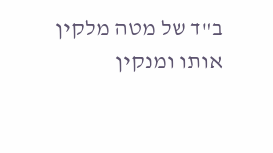ב"ד של מטה מלקין אותו ומנקין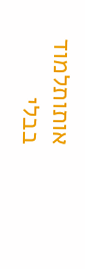אותותלמוד בבלי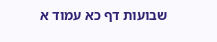שבועות דף כא עמוד א